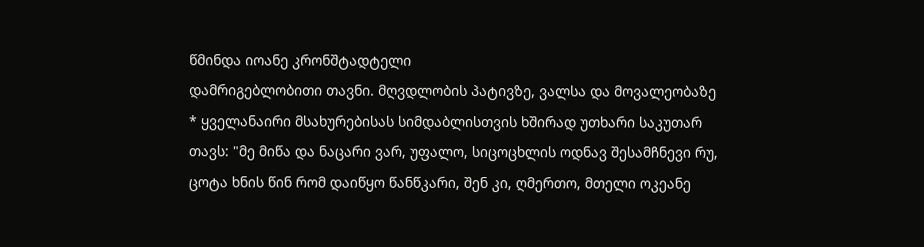წმინდა იოანე კრონშტადტელი
დამრიგებლობითი თავნი. მღვდლობის პატივზე, ვალსა და მოვალეობაზე
* ყველანაირი მსახურებისას სიმდაბლისთვის ხშირად უთხარი საკუთარ თავს: "მე მიწა და ნაცარი ვარ, უფალო, სიცოცხლის ოდნავ შესამჩნევი რუ, ცოტა ხნის წინ რომ დაიწყო წანწკარი, შენ კი, ღმერთო, მთელი ოკეანე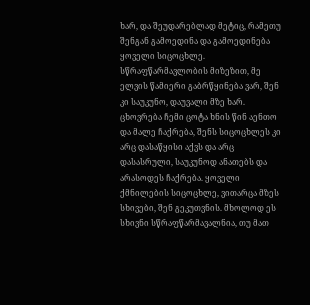ხარ, და შეუდარებლად მეტიც, რამეთუ შენგან გამოედინა და გამოედინება ყოველი სიცოცხლე. სწრაფწარმავლობის მიზეზით, მე ელვის წამიერი გაბრწყინება ვარ, შენ კი საუკუნო, დაუვალი მზე ხარ. ცხოვრება ჩემი ცოტა ხნის წინ აენთო და მალე ჩაქრება, შენს სიცოცხლეს კი არც დასაწყისი აქვს და არც დასასრული, საუკუნოდ ანათებს და არასოდეს ჩაქრება. ყოველი ქმნილების სიცოცხლე, ვითარცა მზეს სხივები, შენ გეკუთვნის. მხოლოდ ეს სხივნი სწრაფწარმავალნია, თუ მათ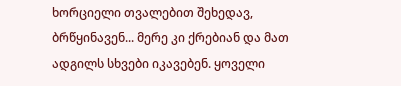ხორციელი თვალებით შეხედავ, ბრწყინავენ... მერე კი ქრებიან და მათ ადგილს სხვები იკავებენ. ყოველი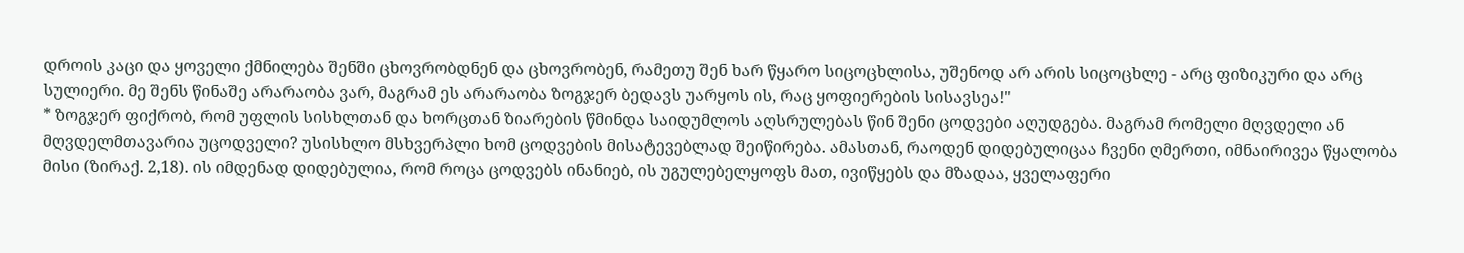დროის კაცი და ყოველი ქმნილება შენში ცხოვრობდნენ და ცხოვრობენ, რამეთუ შენ ხარ წყარო სიცოცხლისა, უშენოდ არ არის სიცოცხლე - არც ფიზიკური და არც სულიერი. მე შენს წინაშე არარაობა ვარ, მაგრამ ეს არარაობა ზოგჯერ ბედავს უარყოს ის, რაც ყოფიერების სისავსეა!"
* ზოგჯერ ფიქრობ, რომ უფლის სისხლთან და ხორცთან ზიარების წმინდა საიდუმლოს აღსრულებას წინ შენი ცოდვები აღუდგება. მაგრამ რომელი მღვდელი ან მღვდელმთავარია უცოდველი? უსისხლო მსხვერპლი ხომ ცოდვების მისატევებლად შეიწირება. ამასთან, რაოდენ დიდებულიცაა ჩვენი ღმერთი, იმნაირივეა წყალობა მისი (ზირაქ. 2,18). ის იმდენად დიდებულია, რომ როცა ცოდვებს ინანიებ, ის უგულებელყოფს მათ, ივიწყებს და მზადაა, ყველაფერი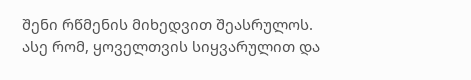შენი რწმენის მიხედვით შეასრულოს. ასე რომ, ყოველთვის სიყვარულით და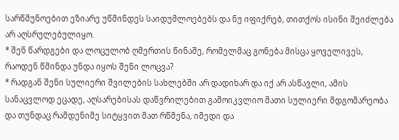სარწმუნოებით ეზიარე უწმინდეს საიდუმლოებებს და ნუ იფიქრებ, თითქოს ისინი შეიძლება არ აღსრულებულიყო.
* შენ წარდგები და ლოცულობ ღმერთის წინაშე, რომელმაც გონება მისცა ყოველივეს, რაოდენ წმინდა უნდა იყოს შენი ლოცვა?
* რადგან შენი სულიერი შვილების სახლებში არ დადიხარ და იქ არ ასწავლი, ამის სანაცვლოდ ეცადე, აღსარებისას დაწვრილებით გამოიკვლიო მათი სულიერი მდგომარეობა და თუნდაც რამდენიმე სიტყვით მათ რწმენა, იმედი და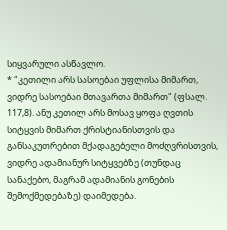სიყვარული ასწავლო.
* "კეთილი არს სასოებაი უფლისა მიმართ, ვიდრე სასოებაი მთავართა მიმართ" (ფსალ. 117,8). ანუ კეთილ არს მოსავ ყოფა ღვთის სიტყვის მიმართ ქრისტიანისთვის და განსაკუთრებით მქადაგებელი მოძღვრისთვის, ვიდრე ადამიანურ სიტყვებზე (თუნდაც სანაქებო, მაგრამ ადამიანის გონების შემოქმედებაზე) დაიმედება.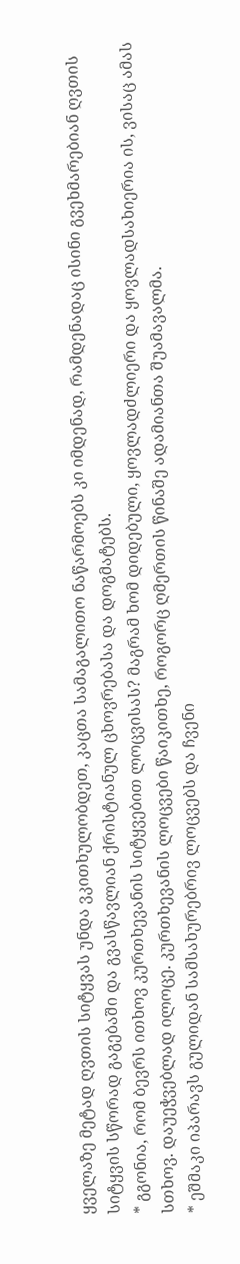ყველაზე მეტად ღვთის სიტყვას უნდა ვკითხულობდეთ, კაცთა სამაგალითო ნაწარმოებს კი იმდენად, რამდენადაც ისინი გვეხმარებიან ღვთის სიტყვის სწორად გაგებაში და გვასწავლიან ქრისტიანულ ცხოვრებასა და დოგმატებს.
* გგონია, რომ ბევრს ითხოვ კურთხევანის სიტყვებით ლოცვისას? მაგრამ ხომ დიდებული, ყოვლადძლიერი და ყოვლადსახიერია ის, ვისაც ამას სთხოვ. დაუეჭვებლად ილოცე. კურთხევანის ლოცვები წაიკითხე, როგორც ღმერთის წინაშე ადამიანთა შუამავალმა.
* ეშმაკი იპარავს გულიდან სამსახურებრივ ლოცვებს და ჩვენი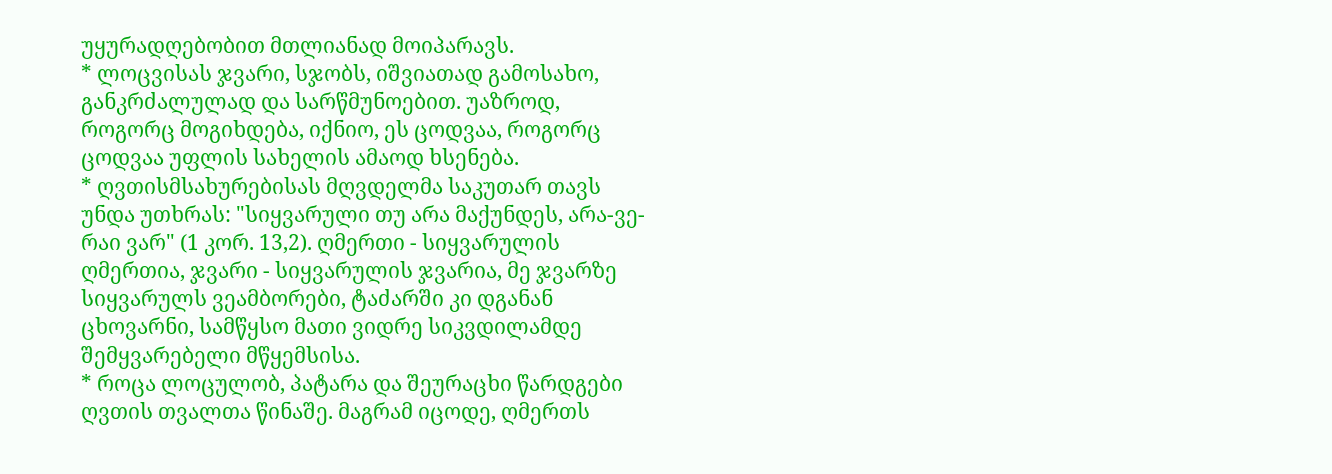უყურადღებობით მთლიანად მოიპარავს.
* ლოცვისას ჯვარი, სჯობს, იშვიათად გამოსახო, განკრძალულად და სარწმუნოებით. უაზროდ, როგორც მოგიხდება, იქნიო, ეს ცოდვაა, როგორც ცოდვაა უფლის სახელის ამაოდ ხსენება.
* ღვთისმსახურებისას მღვდელმა საკუთარ თავს უნდა უთხრას: "სიყვარული თუ არა მაქუნდეს, არა-ვე-რაი ვარ" (1 კორ. 13,2). ღმერთი - სიყვარულის ღმერთია, ჯვარი - სიყვარულის ჯვარია, მე ჯვარზე სიყვარულს ვეამბორები, ტაძარში კი დგანან ცხოვარნი, სამწყსო მათი ვიდრე სიკვდილამდე შემყვარებელი მწყემსისა.
* როცა ლოცულობ, პატარა და შეურაცხი წარდგები ღვთის თვალთა წინაშე. მაგრამ იცოდე, ღმერთს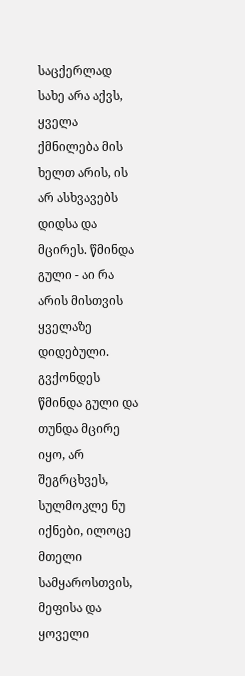საცქერლად სახე არა აქვს, ყველა ქმნილება მის ხელთ არის, ის არ ასხვავებს დიდსა და მცირეს. წმინდა გული - აი რა არის მისთვის ყველაზე დიდებული. გვქონდეს წმინდა გული და თუნდა მცირე იყო, არ შეგრცხვეს, სულმოკლე ნუ იქნები, ილოცე მთელი სამყაროსთვის, მეფისა და ყოველი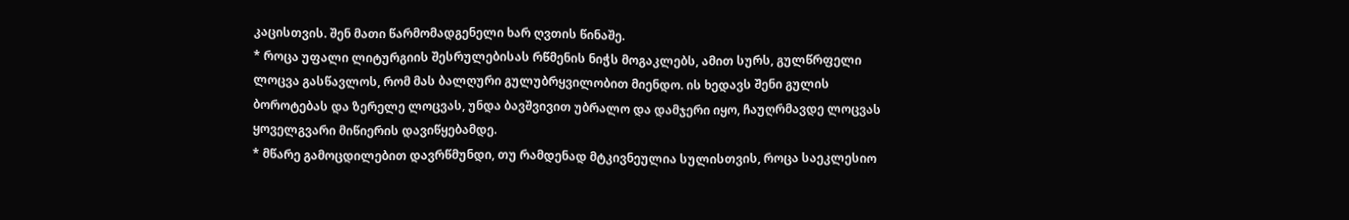კაცისთვის. შენ მათი წარმომადგენელი ხარ ღვთის წინაშე.
* როცა უფალი ლიტურგიის შესრულებისას რწმენის ნიჭს მოგაკლებს, ამით სურს, გულწრფელი ლოცვა გასწავლოს, რომ მას ბალღური გულუბრყვილობით მიენდო. ის ხედავს შენი გულის ბოროტებას და ზერელე ლოცვას, უნდა ბავშვივით უბრალო და დამჯერი იყო, ჩაუღრმავდე ლოცვას ყოველგვარი მიწიერის დავიწყებამდე.
* მწარე გამოცდილებით დავრწმუნდი, თუ რამდენად მტკივნეულია სულისთვის, როცა საეკლესიო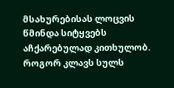მსახურებისას ლოცვის წმინდა სიტყვებს აჩქარებულად კითხულობ. როგორ კლავს სულს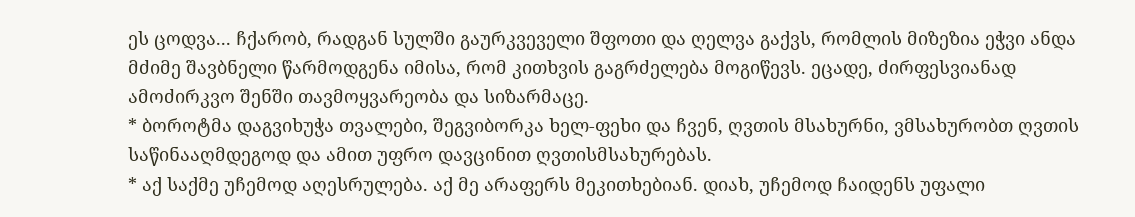ეს ცოდვა... ჩქარობ, რადგან სულში გაურკვეველი შფოთი და ღელვა გაქვს, რომლის მიზეზია ეჭვი ანდა მძიმე შავბნელი წარმოდგენა იმისა, რომ კითხვის გაგრძელება მოგიწევს. ეცადე, ძირფესვიანად ამოძირკვო შენში თავმოყვარეობა და სიზარმაცე.
* ბოროტმა დაგვიხუჭა თვალები, შეგვიბორკა ხელ-ფეხი და ჩვენ, ღვთის მსახურნი, ვმსახურობთ ღვთის საწინააღმდეგოდ და ამით უფრო დავცინით ღვთისმსახურებას.
* აქ საქმე უჩემოდ აღესრულება. აქ მე არაფერს მეკითხებიან. დიახ, უჩემოდ ჩაიდენს უფალი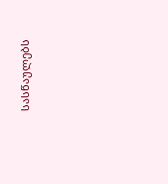სასწაულებს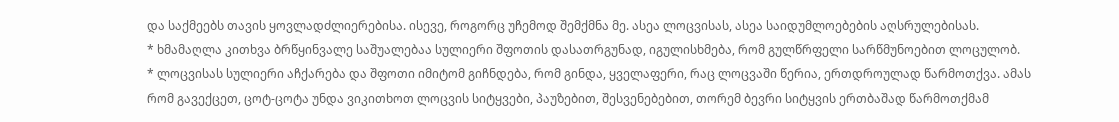და საქმეებს თავის ყოვლადძლიერებისა. ისევე, როგორც უჩემოდ შემქმნა მე. ასეა ლოცვისას, ასეა საიდუმლოებების აღსრულებისას.
* ხმამაღლა კითხვა ბრწყინვალე საშუალებაა სულიერი შფოთის დასათრგუნად, იგულისხმება, რომ გულწრფელი სარწმუნოებით ლოცულობ.
* ლოცვისას სულიერი აჩქარება და შფოთი იმიტომ გიჩნდება, რომ გინდა, ყველაფერი, რაც ლოცვაში წერია, ერთდროულად წარმოთქვა. ამას რომ გავექცეთ, ცოტ-ცოტა უნდა ვიკითხოთ ლოცვის სიტყვები, პაუზებით, შესვენებებით, თორემ ბევრი სიტყვის ერთბაშად წარმოთქმამ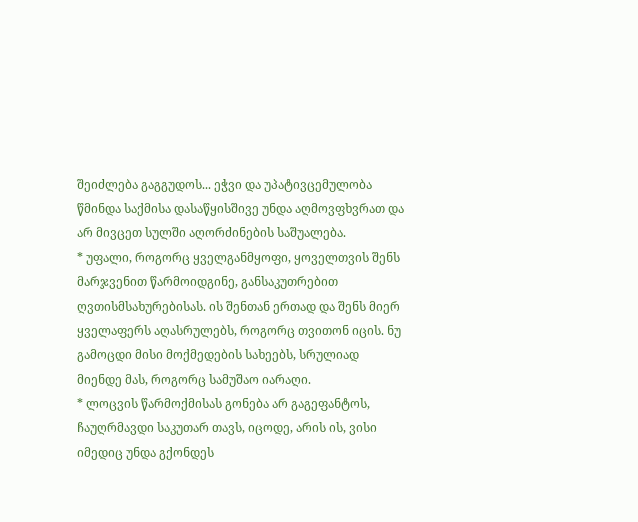შეიძლება გაგგუდოს... ეჭვი და უპატივცემულობა წმინდა საქმისა დასაწყისშივე უნდა აღმოვფხვრათ და არ მივცეთ სულში აღორძინების საშუალება.
* უფალი, როგორც ყველგანმყოფი, ყოველთვის შენს მარჯვენით წარმოიდგინე, განსაკუთრებით ღვთისმსახურებისას. ის შენთან ერთად და შენს მიერ ყველაფერს აღასრულებს, როგორც თვითონ იცის. ნუ გამოცდი მისი მოქმედების სახეებს, სრულიად მიენდე მას, როგორც სამუშაო იარაღი.
* ლოცვის წარმოქმისას გონება არ გაგეფანტოს, ჩაუღრმავდი საკუთარ თავს, იცოდე, არის ის, ვისი იმედიც უნდა გქონდეს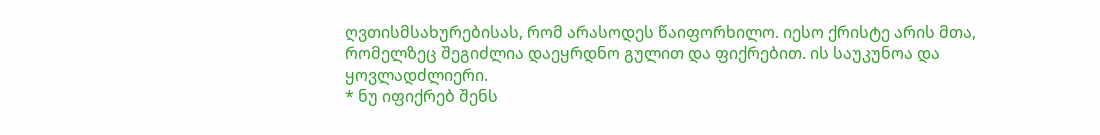ღვთისმსახურებისას, რომ არასოდეს წაიფორხილო. იესო ქრისტე არის მთა, რომელზეც შეგიძლია დაეყრდნო გულით და ფიქრებით. ის საუკუნოა და ყოვლადძლიერი.
* ნუ იფიქრებ შენს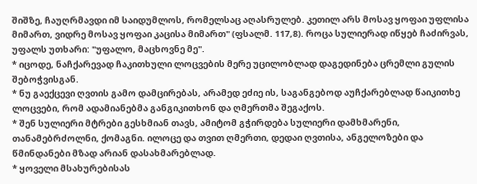შიშზე, ჩაუღრმავდი იმ საიდუმლოს, რომელსაც აღასრულებ. კეთილ არს მოსავ ყოფაი უფლისა მიმართ, ვიდრე მოსავ ყოფაი კაცისა მიმართ" (ფსალმ. 117,8). როცა სულიერად იწყებ ჩაძირვას, უფალს უთხარი: "უფალო, მაცხოვნე მე".
* იცოდე, ნაჩქარევად ჩაკითხული ლოცვების მერე უცილობლად დაგედინება ცრემლი გულის შებოჭვისგან.
* ნუ გაექცევი ღვთის გამო დამცირებას, არამედ ეძიე ის, საგანგებოდ აუჩქარებლად წაიკითხე ლოცვები, რომ ადამიანებმა განგიკითხონ და ღმერთმა შეგაქოს.
* შენ სულიერი მტრები გესხმიან თავს, ამიტომ გჭირდება სულიერი დამხმარენი, თანამებრძოლნი, ქომაგნი. ილოცე და თვით ღმერთი, დედაი ღვთისა, ანგელოზები და წმინდანები მზად არიან დასახმარებლად.
* ყოველი მსახურებისას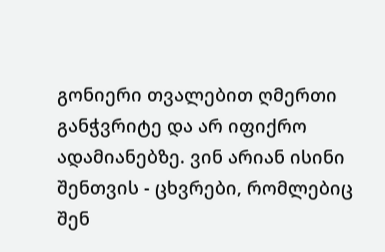გონიერი თვალებით ღმერთი განჭვრიტე და არ იფიქრო ადამიანებზე. ვინ არიან ისინი შენთვის - ცხვრები, რომლებიც შენ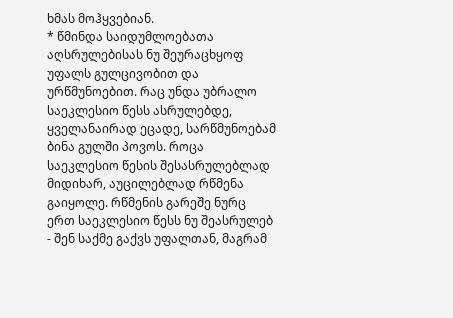ხმას მოჰყვებიან.
* წმინდა საიდუმლოებათა აღსრულებისას ნუ შეურაცხყოფ უფალს გულცივობით და ურწმუნოებით. რაც უნდა უბრალო საეკლესიო წესს ასრულებდე, ყველანაირად ეცადე, სარწმუნოებამ ბინა გულში პოვოს. როცა საეკლესიო წესის შესასრულებლად მიდიხარ, აუცილებლად რწმენა გაიყოლე. რწმენის გარეშე ნურც ერთ საეკლესიო წესს ნუ შეასრულებ - შენ საქმე გაქვს უფალთან, მაგრამ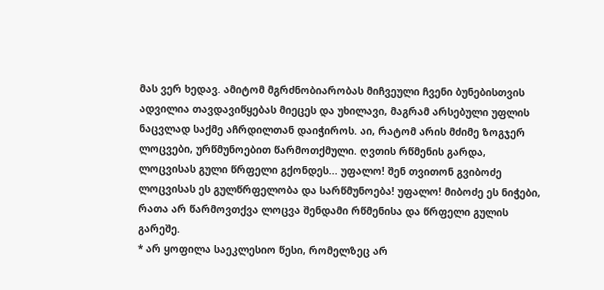მას ვერ ხედავ. ამიტომ მგრძნობიარობას მიჩვეული ჩვენი ბუნებისთვის ადვილია თავდავიწყებას მიეცეს და უხილავი, მაგრამ არსებული უფლის ნაცვლად საქმე აჩრდილთან დაიჭიროს. აი, რატომ არის მძიმე ზოგჯერ ლოცვები, ურწმუნოებით წარმოთქმული. ღვთის რწმენის გარდა, ლოცვისას გული წრფელი გქონდეს... უფალო! შენ თვითონ გვიბოძე ლოცვისას ეს გულწრფელობა და სარწმუნოება! უფალო! მიბოძე ეს ნიჭები, რათა არ წარმოვთქვა ლოცვა შენდამი რწმენისა და წრფელი გულის გარეშე.
* არ ყოფილა საეკლესიო წესი, რომელზეც არ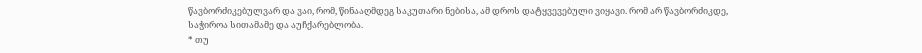წავბორძიკებულვარ და ვაი, რომ, წინააღმდეგ საკუთარი ნებისა, ამ დროს დატყვევებული ვიყავი. რომ არ წავბორძიკდე, საჭიროა სითამამე და აუჩქარებლობა.
* თუ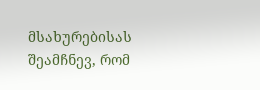მსახურებისას შეამჩნევ, რომ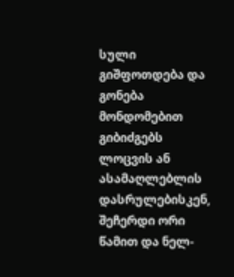სული გიშფოთდება და გონება მონდომებით გიბიძგებს ლოცვის ან ასამაღლებლის დასრულებისკენ, შეჩერდი ორი წამით და ნელ-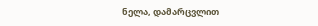ნელა, დამარცვლით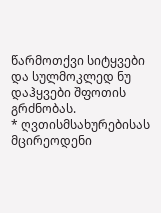წარმოთქვი სიტყვები და სულმოკლედ ნუ დაჰყვები შფოთის გრძნობას.
* ღვთისმსახურებისას მცირეოდენი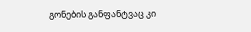გონების განფანტვაც კი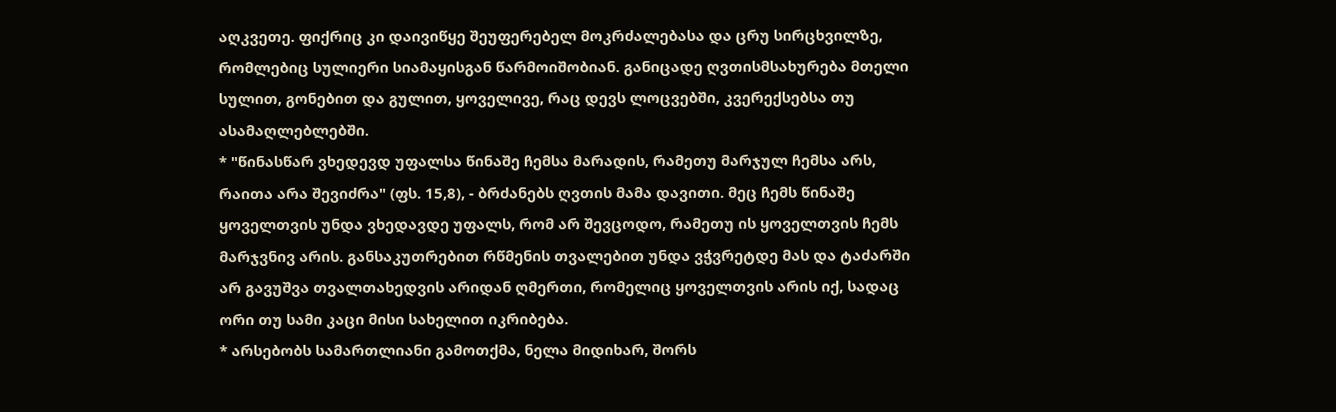აღკვეთე. ფიქრიც კი დაივიწყე შეუფერებელ მოკრძალებასა და ცრუ სირცხვილზე, რომლებიც სულიერი სიამაყისგან წარმოიშობიან. განიცადე ღვთისმსახურება მთელი სულით, გონებით და გულით, ყოველივე, რაც დევს ლოცვებში, კვერექსებსა თუ ასამაღლებლებში.
* "წინასწარ ვხედევდ უფალსა წინაშე ჩემსა მარადის, რამეთუ მარჯულ ჩემსა არს, რაითა არა შევიძრა" (ფს. 15,8), - ბრძანებს ღვთის მამა დავითი. მეც ჩემს წინაშე ყოველთვის უნდა ვხედავდე უფალს, რომ არ შევცოდო, რამეთუ ის ყოველთვის ჩემს მარჯვნივ არის. განსაკუთრებით რწმენის თვალებით უნდა ვჭვრეტდე მას და ტაძარში არ გავუშვა თვალთახედვის არიდან ღმერთი, რომელიც ყოველთვის არის იქ, სადაც ორი თუ სამი კაცი მისი სახელით იკრიბება.
* არსებობს სამართლიანი გამოთქმა, ნელა მიდიხარ, შორს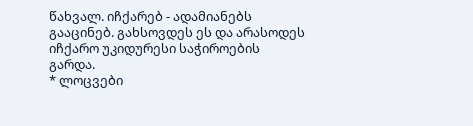წახვალ. იჩქარებ - ადამიანებს გააცინებ. გახსოვდეს ეს და არასოდეს იჩქარო უკიდურესი საჭიროების გარდა.
* ლოცვები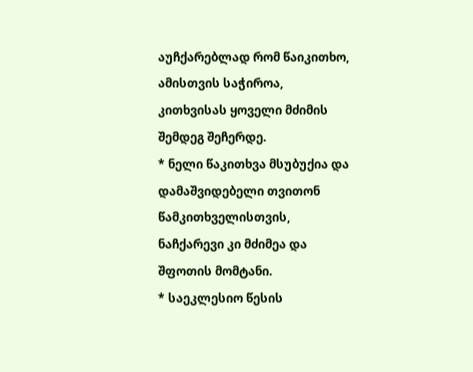აუჩქარებლად რომ წაიკითხო, ამისთვის საჭიროა, კითხვისას ყოველი მძიმის შემდეგ შეჩერდე.
* ნელი წაკითხვა მსუბუქია და დამაშვიდებელი თვითონ წამკითხველისთვის, ნაჩქარევი კი მძიმეა და შფოთის მომტანი.
* საეკლესიო წესის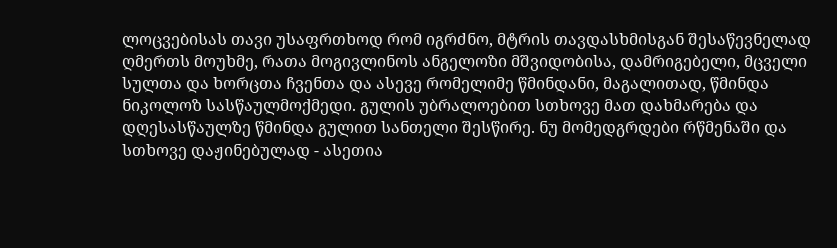ლოცვებისას თავი უსაფრთხოდ რომ იგრძნო, მტრის თავდასხმისგან შესაწევნელად ღმერთს მოუხმე, რათა მოგივლინოს ანგელოზი მშვიდობისა, დამრიგებელი, მცველი სულთა და ხორცთა ჩვენთა და ასევე რომელიმე წმინდანი, მაგალითად, წმინდა ნიკოლოზ სასწაულმოქმედი. გულის უბრალოებით სთხოვე მათ დახმარება და დღესასწაულზე წმინდა გულით სანთელი შესწირე. ნუ მომედგრდები რწმენაში და სთხოვე დაჟინებულად - ასეთია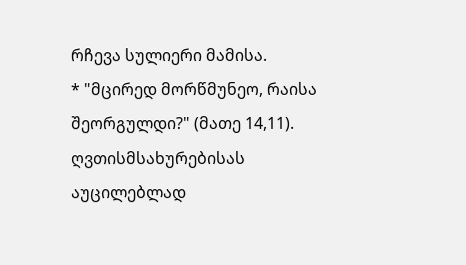რჩევა სულიერი მამისა.
* "მცირედ მორწმუნეო, რაისა შეორგულდი?" (მათე 14,11). ღვთისმსახურებისას აუცილებლად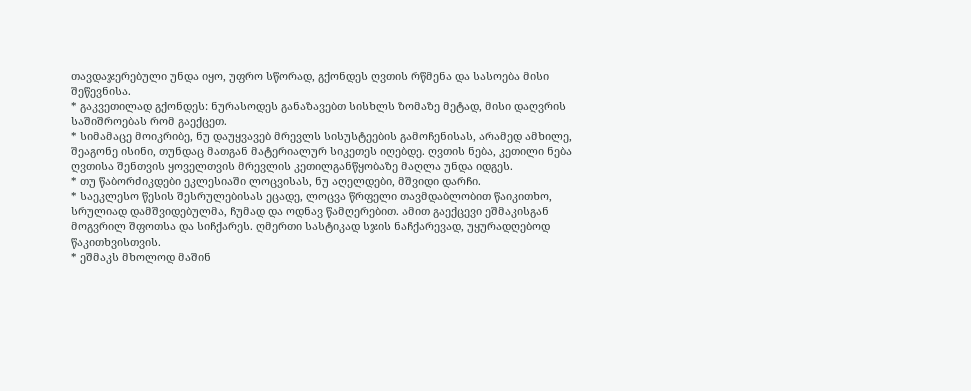თავდაჯერებული უნდა იყო, უფრო სწორად, გქონდეს ღვთის რწმენა და სასოება მისი შეწევნისა.
* გაკვეთილად გქონდეს: ნურასოდეს განაზავებთ სისხლს ზომაზე მეტად, მისი დაღვრის საშიშროებას რომ გაექცეთ.
* სიმამაცე მოიკრიბე, ნუ დაუყვავებ მრევლს სისუსტეების გამოჩენისას, არამედ ამხილე, შეაგონე ისინი, თუნდაც მათგან მატერიალურ სიკეთეს იღებდე. ღვთის ნება, კეთილი ნება ღვთისა შენთვის ყოველთვის მრევლის კეთილგანწყობაზე მაღლა უნდა იდგეს.
* თუ წაბორძიკდები ეკლესიაში ლოცვისას, ნუ აღელდები, მშვიდი დარჩი.
* საეკლესო წესის შესრულებისას ეცადე, ლოცვა წრფელი თავმდაბლობით წაიკითხო, სრულიად დამშვიდებულმა, ჩუმად და ოდნავ წამღერებით. ამით გაექცევი ეშმაკისგან მოგვრილ შფოთსა და სიჩქარეს. ღმერთი სასტიკად სჯის ნაჩქარევად, უყურადღებოდ წაკითხვისთვის.
* ეშმაკს მხოლოდ მაშინ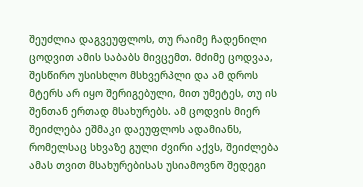შეუძლია დაგვეუფლოს, თუ რაიმე ჩადენილი ცოდვით ამის საბაბს მივცემთ. მძიმე ცოდვაა, შესწირო უსისხლო მსხვერპლი და ამ დროს მტერს არ იყო შერიგებული, მით უმეტეს, თუ ის შენთან ერთად მსახურებს. ამ ცოდვის მიერ შეიძლება ეშმაკი დაეუფლოს ადამიანს, რომელსაც სხვაზე გული ძვირი აქვს, შეიძლება ამას თვით მსახურებისას უსიამოვნო შედეგი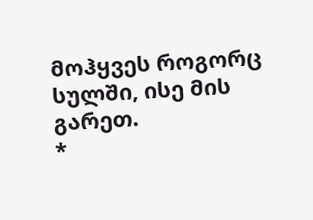მოჰყვეს როგორც სულში, ისე მის გარეთ.
*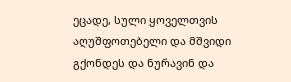ეცადე, სული ყოველთვის აღუშფოთებელი და მშვიდი გქონდეს და ნურავინ და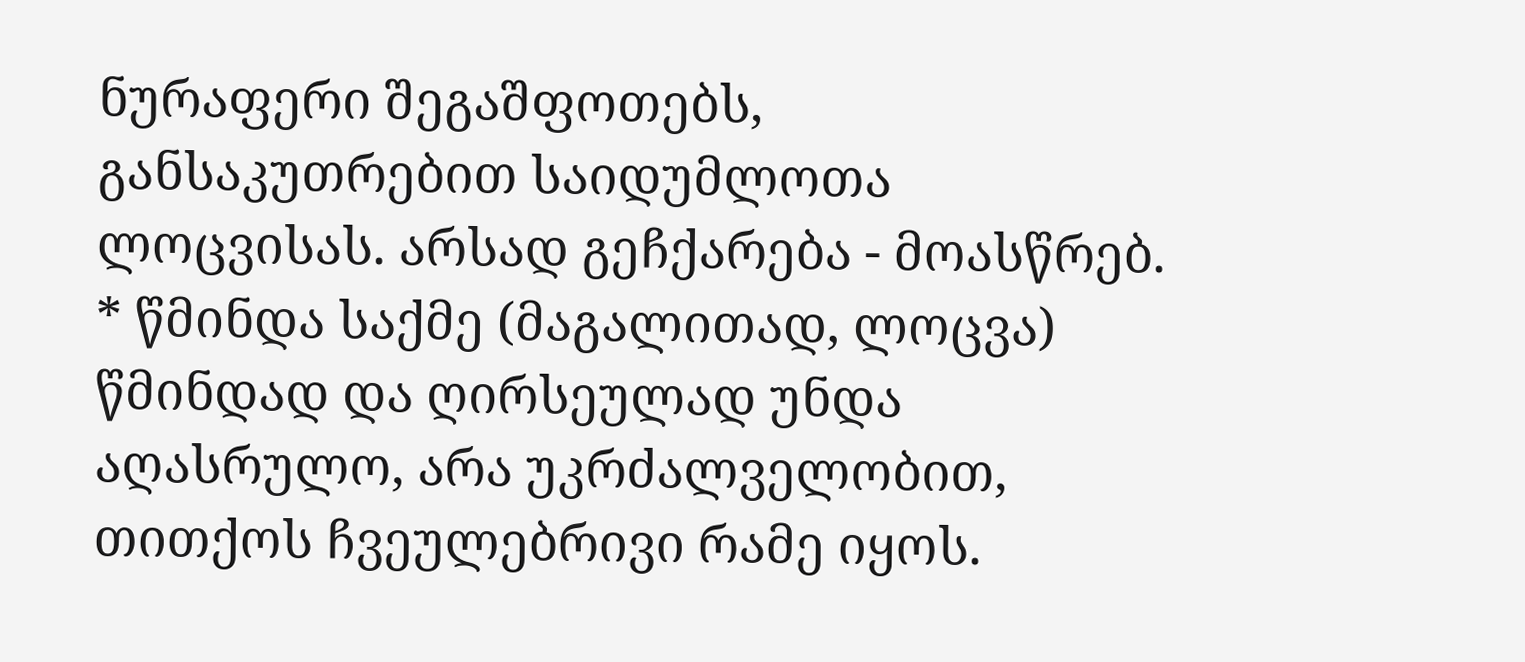ნურაფერი შეგაშფოთებს, განსაკუთრებით საიდუმლოთა ლოცვისას. არსად გეჩქარება - მოასწრებ.
* წმინდა საქმე (მაგალითად, ლოცვა) წმინდად და ღირსეულად უნდა აღასრულო, არა უკრძალველობით, თითქოს ჩვეულებრივი რამე იყოს.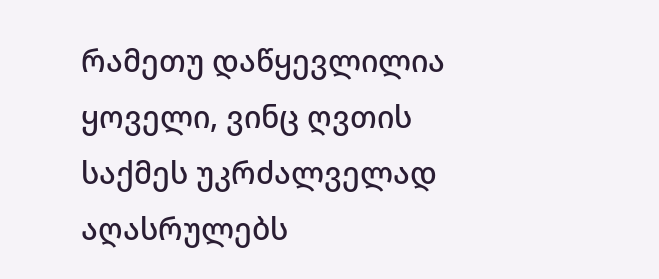რამეთუ დაწყევლილია ყოველი, ვინც ღვთის საქმეს უკრძალველად აღასრულებს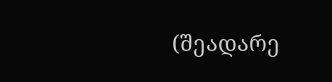(შეადარე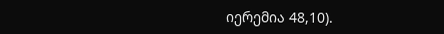იერემია 48,10).